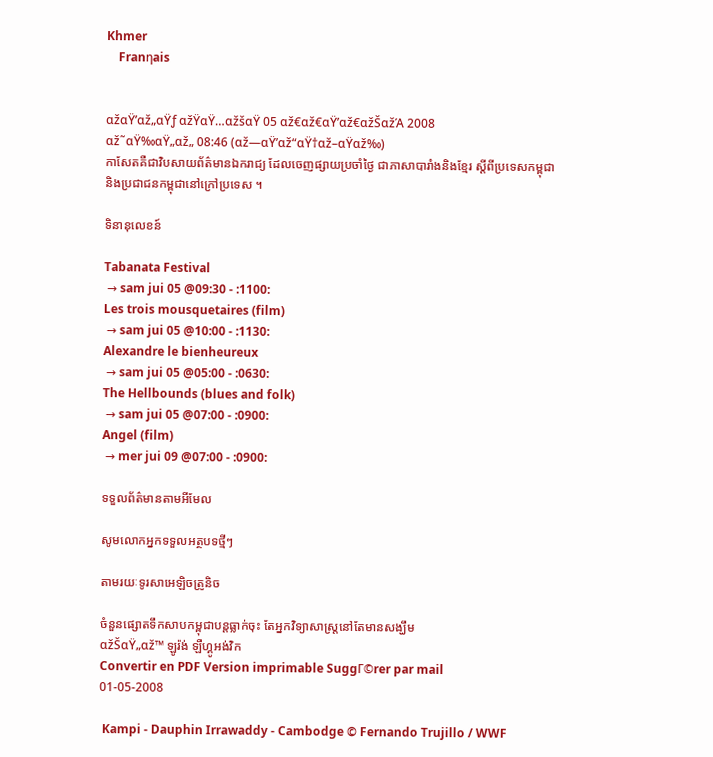Khmer
    Franηais


αžαŸ’αž„αŸƒ αžŸαŸ…αžšαŸ 05 αž€αž€αŸ’αž€αžŠαžΆ 2008
αž˜αŸ‰αŸ„αž„ 08:46 (αž—αŸ’αž“αŸ†αž–αŸαž‰)
កាសែតគឺជាវិបសាយព័ត៌មានឯករាជ្យ ដែលចេញផ្សាយប្រចាំថ្ងៃ ជាភាសាបារាំងនិងខ្មែរ ស្តីពីប្រទេសកម្ពុជានិងប្រជាជនកម្ពុជានៅក្រៅប្រទេស ។

ទិនានុលេខន៍

Tabanata Festival
 → sam jui 05 @09:30 - :1100:
Les trois mousquetaires (film)
 → sam jui 05 @10:00 - :1130:
Alexandre le bienheureux
 → sam jui 05 @05:00 - :0630:
The Hellbounds (blues and folk)
 → sam jui 05 @07:00 - :0900:
Angel (film)
 → mer jui 09 @07:00 - :0900:

ទទួលព័ត៌មានតាមអីមែល

សូមលោកអ្នកទទួលអត្ថបទថ្មីៗ

តាមរយៈទូរសាអេឡិចត្រូនិច

ចំនួនផ្សោតទឹកសាបកម្ពុជាបន្តធ្លាក់ចុះ តែអ្នកវិទ្យាសាស្រ្តនៅតែមានសង្ឃឹម
αžŠαŸ„αž™ ឡូរ៉ង់ ឡឺហ្គូអង់វិក
Convertir en PDF Version imprimable SuggΓ©rer par mail
01-05-2008

 Kampi - Dauphin Irrawaddy - Cambodge © Fernando Trujillo / WWF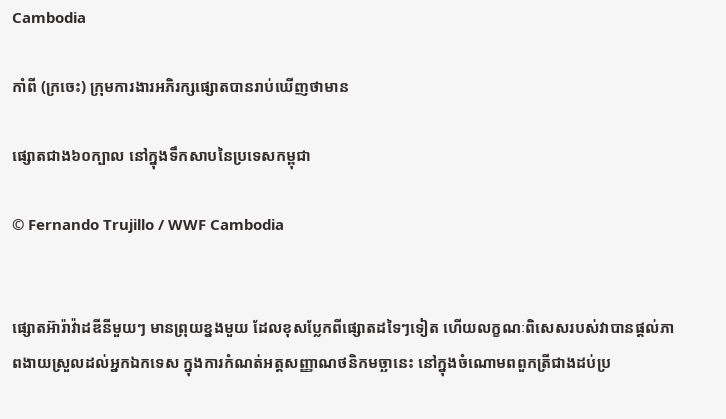Cambodia

កាំពី (ក្រចេះ) ក្រុមការងារអភិរក្សផ្សោតបានរាប់ឃើញថាមាន

ផ្សោតជាង៦០ក្បាល នៅក្នុងទឹកសាបនៃប្រទេសកម្ពុជា

© Fernando Trujillo / WWF Cambodia


ផ្សោតអ៊ារ៉ាវ៉ាដឌីនីមួយៗ មានព្រុយខ្នងមួយ ដែលខុសប្លែកពីផ្សោតដទៃៗទៀត ហើយលក្ខណៈពិសេសរបស់វាបានផ្តល់ភាពងាយស្រួលដល់អ្នកឯកទេស ក្នុងការកំណត់អត្តសញ្ញាណថនិកមច្ឆានេះ នៅក្នុងចំណោមពពួកត្រីជាងដប់ប្រ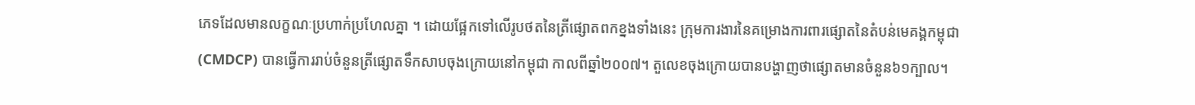ភេទដែលមានលក្ខណៈប្រហាក់ប្រហែលគ្នា ។ ដោយផ្អែកទៅលើរូបថតនៃត្រីផ្សោតពកខ្នងទាំងនេះ ក្រុមការងារនៃគម្រោងការពារផ្សោតនៃតំបន់មេគង្គកម្ពុជា (CMDCP) បានធ្វើការរាប់ចំនួនត្រីផ្សោតទឹកសាបចុងក្រោយនៅកម្ពុជា កាលពីឆ្នាំ២០០៧។ តួលេខចុងក្រោយបានបង្ហាញថាផ្សោតមានចំនួន៦១ក្បាល។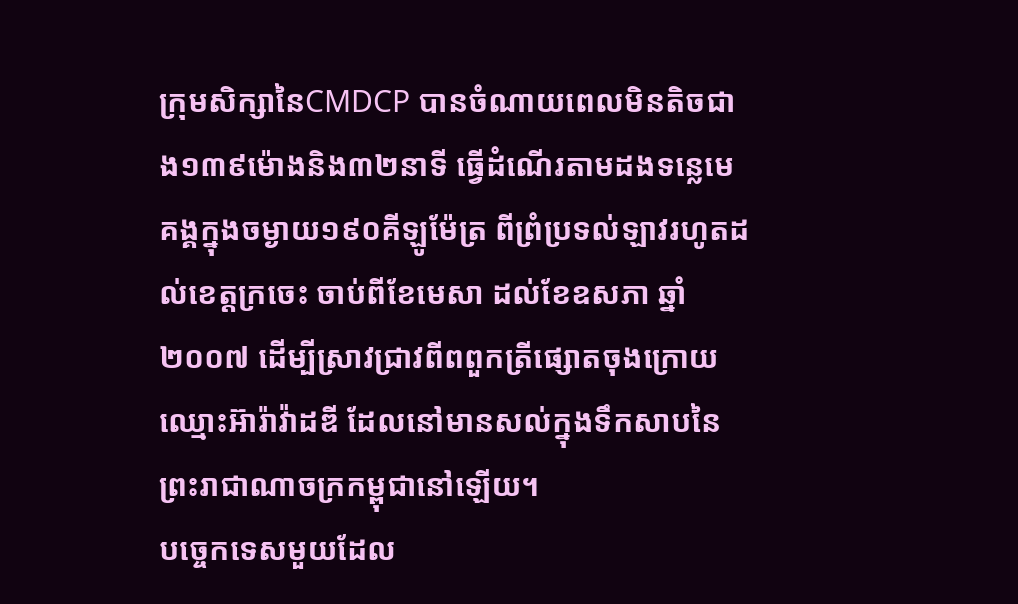ក្រុមសិក្សានៃCMDCP បានចំណាយពេលមិនតិចជាង១៣៩ម៉ោងនិង៣២នាទី ធ្វើដំណើរតាមដងទន្លេមេគង្គក្នុងចម្ងាយ១៩០គីឡូម៉ែត្រ ពីព្រំប្រទល់ឡាវរហូតដល់ខេត្តក្រចេះ ចាប់ពីខែមេសា ដល់ខែឧសភា ឆ្នាំ២០០៧ ដើម្បីស្រាវជ្រាវពីពពួកត្រីផ្សោតចុងក្រោយ ឈ្មោះអ៊ារ៉ាវ៉ាដឌី ដែលនៅមានសល់ក្នុងទឹកសាបនៃព្រះរាជាណាចក្រកម្ពុជានៅឡើយ។
បច្ចេកទេសមួយដែល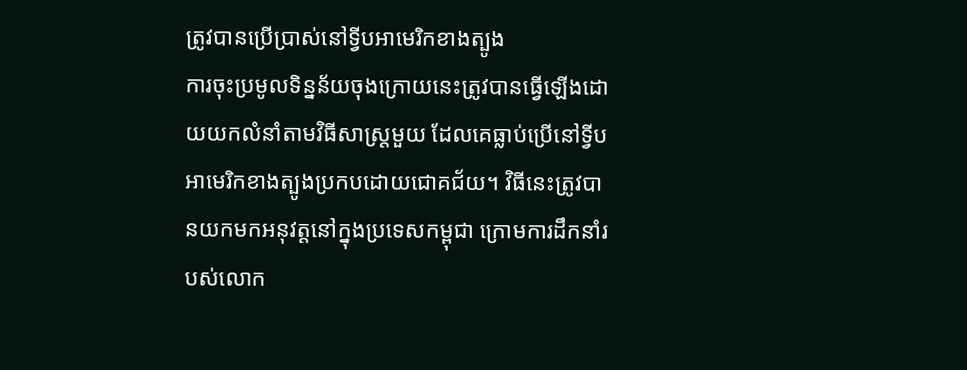ត្រូវបានប្រើប្រាស់នៅទ្វីបអាមេរិកខាងត្បូង
ការចុះប្រមូលទិន្នន័យចុងក្រោយនេះត្រូវបានធ្វើឡើងដោយយកលំនាំតាមវិធីសាស្រ្តមួយ ដែលគេធ្លាប់ប្រើនៅទ្វីបអាមេរិកខាងត្បូងប្រកបដោយជោគជ័យ។ វិធីនេះត្រូវបានយកមកអនុវត្តនៅក្នុងប្រទេសកម្ពុជា ក្រោមការដឹកនាំរបស់លោក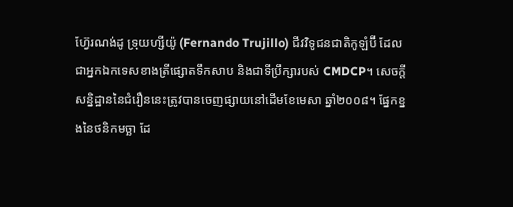ហ្វ៊ែរណង់ដូ ទ្រុយហ្សីយ៉ូ (Fernando Trujillo) ជីវវិទូជនជាតិកូឡំប៊ី ដែលជាអ្នកឯកទេសខាងត្រីផ្សោតទឹកសាប និងជាទីប្រឹក្សារបស់ CMDCP។ សេចក្តីសន្និដ្ឋាននៃជំរឿននេះត្រូវបានចេញផ្សាយនៅដើមខែមេសា ឆ្នាំ២០០៨។ ផ្នែកខ្នងនៃថនិកមច្ឆា ដែ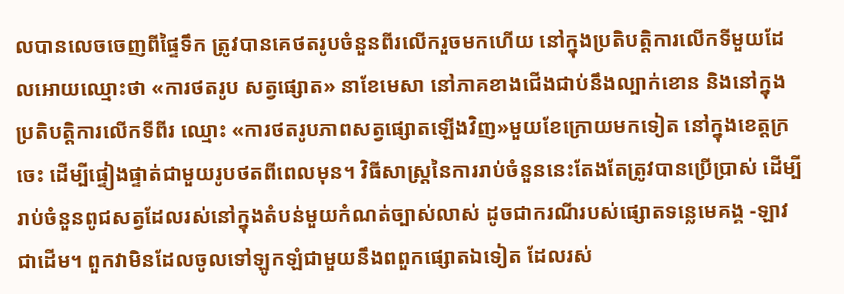លបានលេចចេញពីផ្ទៃទឹក ត្រូវបានគេថតរូបចំនួនពីរលើករួចមកហើយ នៅក្នុងប្រតិបត្តិការលើកទីមួយដែលអោយឈ្មោះថា «ការថតរូប សត្វផ្សោត» នាខែមេសា នៅភាគខាងជើងជាប់នឹងល្បាក់ខោន និងនៅក្នុងប្រតិបត្តិការលើកទីពីរ ឈ្មោះ «ការថតរូបភាពសត្វផ្សោតឡើងវិញ»មួយខែក្រោយមកទៀត នៅក្នុងខេត្តក្រចេះ ដើម្បីផ្ទៀងផ្ទាត់ជាមួយរូបថតពីពេលមុន។ វិធីសាស្រ្តនៃការរាប់ចំនួននេះតែងតែត្រូវបានប្រើប្រាស់ ដើម្បីរាប់ចំនួនពូជសត្វដែលរស់នៅក្នុងតំបន់មួយកំណត់ច្បាស់លាស់ ដូចជាករណីរបស់ផ្សោតទន្លេមេគង្គ -ឡាវជាដើម។ ពួកវាមិនដែលចូលទៅឡូកឡំជាមួយនឹងពពួកផ្សោតឯទៀត ដែលរស់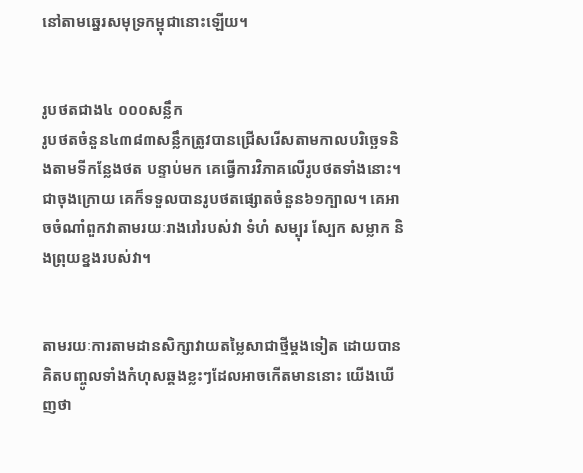នៅតាមឆ្នេរសមុទ្រកម្ពុជានោះឡើយ។


រូបថតជាង៤ ០០០សន្លឹក
រូបថតចំនួន៤៣៨៣សន្លឹកត្រូវបានជ្រើសរើសតាមកាលបរិចេ្ឆទនិងតាមទីកន្លែងថត បន្ទាប់មក គេធ្វើការវិភាគលើរូបថតទាំងនោះ។ ជាចុងក្រោយ គេក៏ទទួលបានរូបថតផ្សោតចំនួន៦១ក្បាល។ គេអាចចំណាំពួកវាតាមរយៈរាងរៅរបស់វា ទំហំ សម្បុរ ស្បែក សម្លាក និងព្រុយខ្នងរបស់វា។


តាមរយៈការតាមដានសិក្សាវាយតម្លៃសាជាថ្មីម្តងទៀត ដោយបានគិតបញ្ចូលទាំងកំហុសឆ្គងខ្លះៗដែលអាចកើតមាននោះ យើងឃើញថា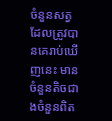ចំនួនសត្វដែលត្រូវបានគេរាប់ឃើញនេះ មានចំនួនតិចជាងចំនួនពិត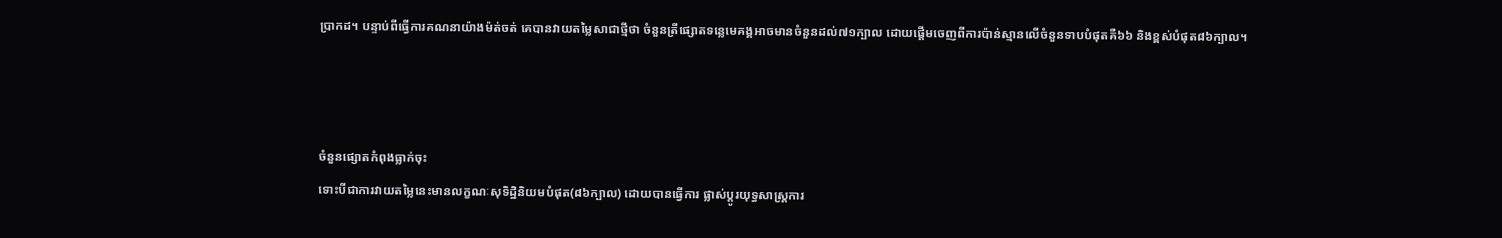ប្រាកដ។ បន្ទាប់ពីធ្វើការគណនាយ៉ាងម៉ត់ចត់ គេបានវាយតម្លៃសាជាថ្មីថា ចំនួនត្រីផ្សោតទន្លេមេគង្គអាចមានចំនួនដល់៧១ក្បាល ដោយផ្តើមចេញពីការប៉ាន់ស្មានលើចំនួនទាបបំផុតគឺ៦៦ និងខ្ពស់បំផុត៨៦ក្បាល។



ចំនួនផ្សោតកំពុងធ្លាក់ចុះ
ទោះបីជាការវាយតម្លៃនេះមានលក្ខណៈសុទិដ្ឋិនិយមបំផុត(៨៦ក្បាល) ដោយបានធ្វើការ ផ្លាស់ប្តូរយុទ្ធសាស្រ្តការ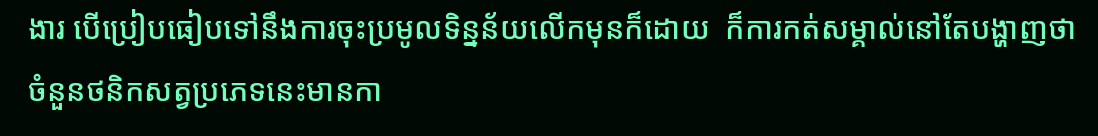ងារ បើប្រៀបធៀបទៅនឹងការចុះប្រមូលទិន្នន័យលើកមុនក៏ដោយ  ក៏ការកត់សម្គាល់នៅតែបង្ហាញថាចំនួនថនិកសត្វប្រភេទនេះមានកា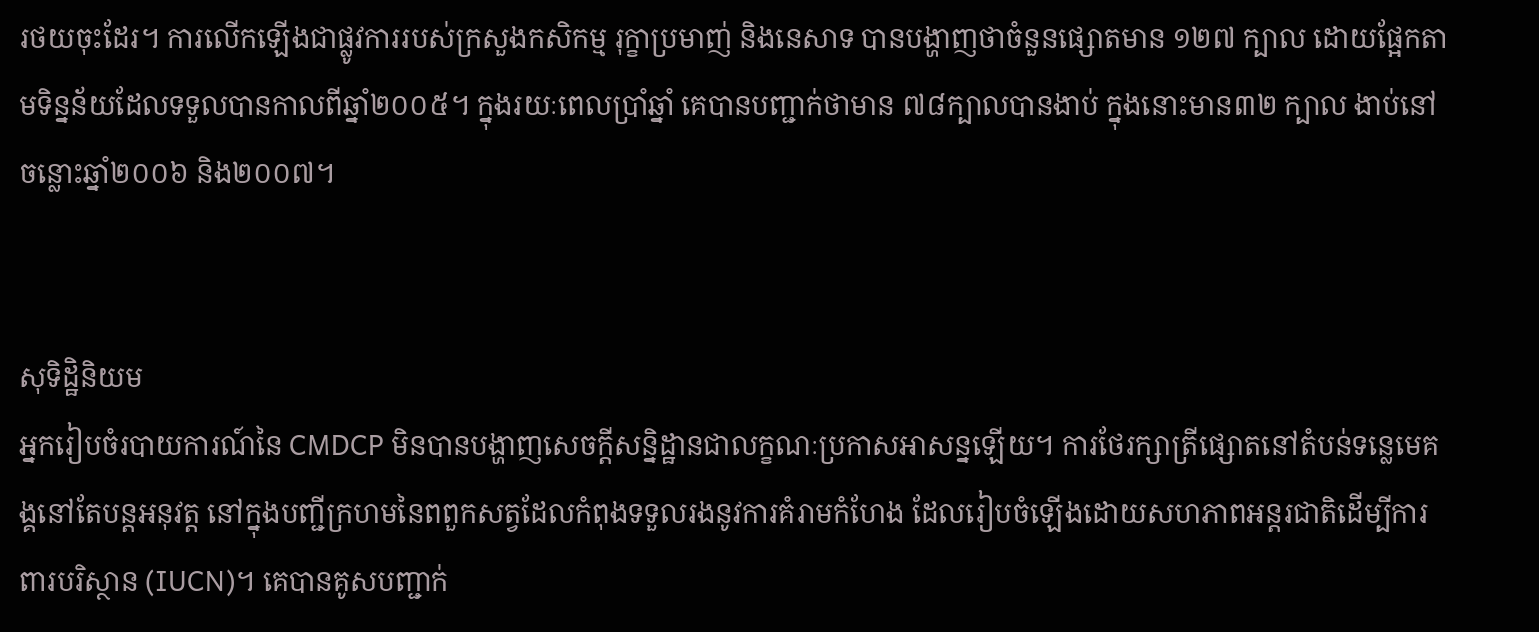រថយចុះដែរ។ ការលើកឡើងជាផ្លូវការរបស់ក្រសួងកសិកម្ម រុក្ខាប្រមាញ់ និងនេសាទ បានបង្ហាញថាចំនួនផ្សោតមាន ១២៧ ក្បាល ដោយផ្អែកតាមទិន្នន័យដែលទទួលបានកាលពីឆ្នាំ២០០៥។ ក្នុងរយៈពេលប្រាំឆ្នាំ គេបានបញ្ជាក់ថាមាន ៧៨ក្បាលបានងាប់ ក្នុងនោះមាន៣២ ក្បាល ងាប់នៅចន្លោះឆ្នាំ២០០៦ និង២០០៧។


សុទិដ្ឋិនិយម
អ្នករៀបចំរបាយការណ៍នៃ CMDCP មិនបានបង្ហាញសេចក្តីសន្និដ្ឋានជាលក្ខណៈប្រកាសអាសន្នឡើយ។ ការថែរក្សាត្រីផ្សោតនៅតំបន់ទន្លេមេគង្គនៅតែបន្តអនុវត្ត នៅក្នុងបញ្ជីក្រហមនៃពពួកសត្វដែលកំពុងទទួលរងនូវការគំរាមកំហែង ដែលរៀបចំឡើងដោយសហភាពអន្តរជាតិដើម្បីការពារបរិស្ថាន (IUCN)។ គេបានគូសបញ្ជាក់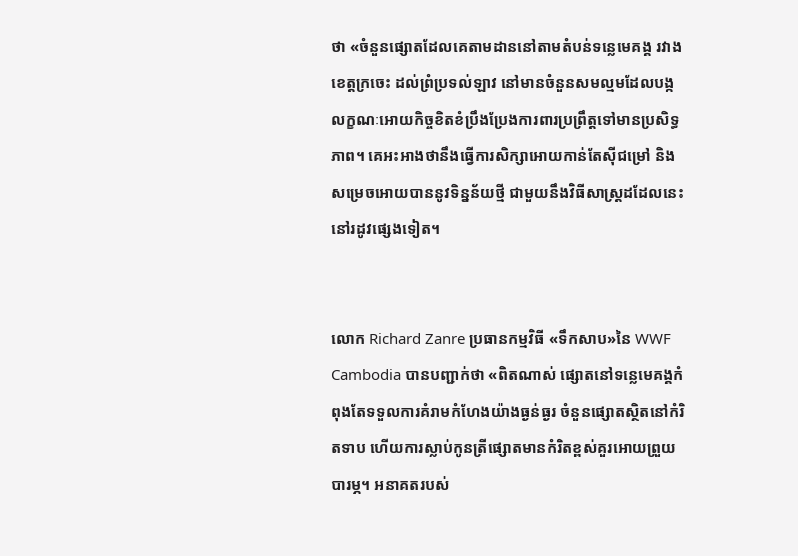ថា «ចំនួនផ្សោតដែលគេតាមដាននៅតាមតំបន់ទន្លេមេគង្គ រវាងខេត្តក្រចេះ ដល់ព្រំប្រទល់ឡាវ នៅមានចំនួនសមល្មមដែលបង្កលក្ខណៈអោយកិច្ចខិតខំប្រឹងប្រែងការពារប្រព្រឹត្តទៅមានប្រសិទ្ធភាព។ គេអះអាងថានឹងធ្វើការសិក្សាអោយកាន់តែស៊ីជម្រៅ និងសម្រេចអោយបាននូវទិន្នន័យថ្មី ជាមួយនឹងវិធីសាស្រ្តដដែលនេះ នៅរដូវផ្សេងទៀត។


លោក Richard Zanre ប្រធានកម្មវិធី «ទឹកសាប»នៃ WWF Cambodia បានបញ្ជាក់ថា «ពិតណាស់ ផ្សោតនៅទន្លេមេគង្គកំពុងតែទទួលការគំរាមកំហែងយ៉ាងធ្ងន់ធ្ងរ ចំនួនផ្សោតស្ថិតនៅកំរិតទាប ហើយការស្លាប់កូនត្រីផ្សោតមានកំរិតខ្ពស់គួរអោយព្រួយបារម្ភ។ អនាគតរបស់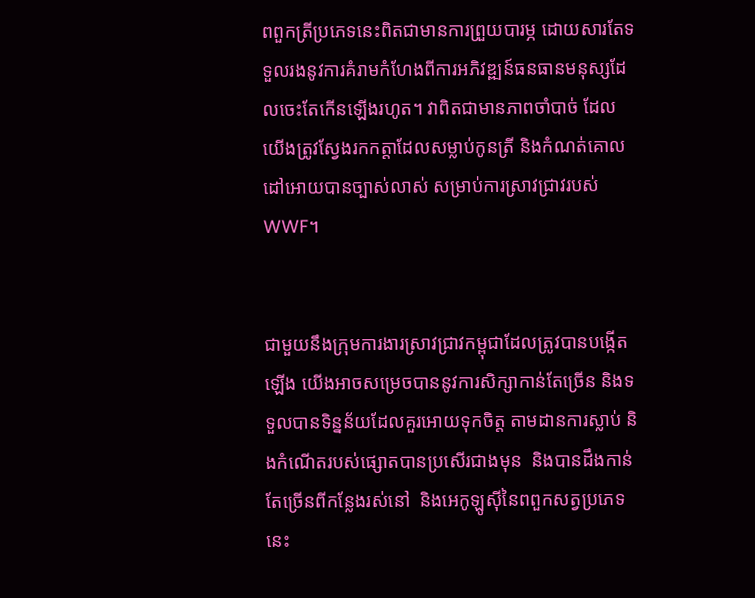ពពួកត្រីប្រភេទនេះពិតជាមានការព្រួយបារម្ភ ដោយសារតែទទួលរងនូវការគំរាមកំហែងពីការអភិវឌ្ឍន៍ធនធានមនុស្សដែលចេះតែកើនឡើងរហូត។ វាពិតជាមានភាពចាំបាច់ ដែលយើងត្រូវស្វែងរកកត្តាដែលសម្លាប់កូនត្រី និងកំណត់គោលដៅអោយបានច្បាស់លាស់ សម្រាប់ការស្រាវជ្រាវរបស់WWF។


ជាមួយនឹងក្រុមការងារស្រាវជ្រាវកម្ពុជាដែលត្រូវបានបង្កើតឡើង យើងអាចសម្រេចបាននូវការសិក្សាកាន់តែច្រើន និងទទួលបានទិន្នន័យដែលគួរអោយទុកចិត្ត តាមដានការស្លាប់ និងកំណើតរបស់ផ្សោតបានប្រសើរជាងមុន  និងបានដឹងកាន់តែច្រើនពីកន្លែងរស់នៅ  និងអេកូឡូស៊ីនៃពពួកសត្វប្រភេទនេះ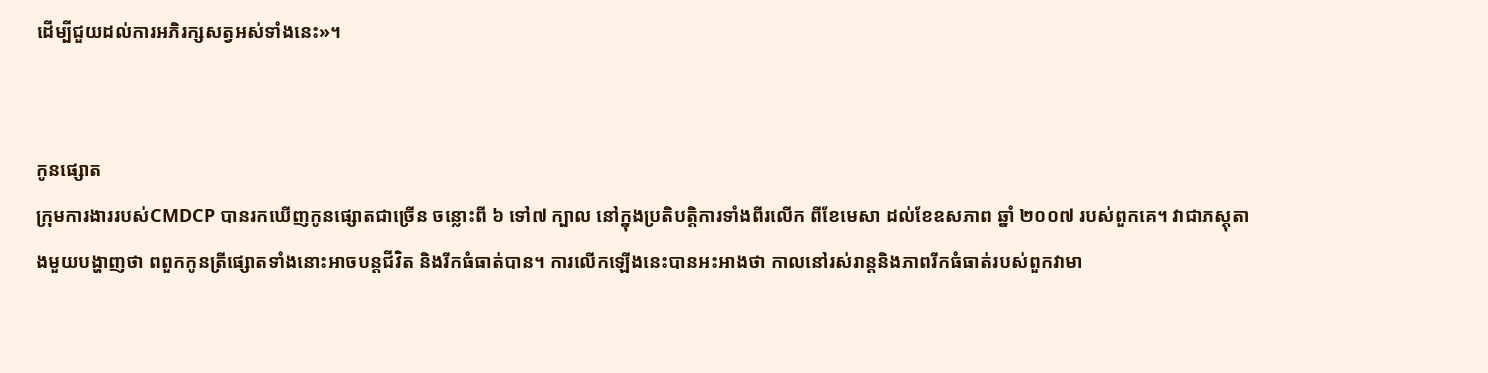ដើម្បីជួយដល់ការអភិរក្សសត្វអស់ទាំងនេះ»។


កូនផ្សោត
ក្រុមការងាររបស់CMDCP បានរកឃើញកូនផ្សោតជាច្រើន ចន្លោះពី ៦ ទៅ៧ ក្បាល នៅក្នុងប្រតិបត្តិការទាំងពីរលើក ពីខែមេសា ដល់ខែឧសភាព ឆ្នាំ ២០០៧ របស់ពួកគេ។ វាជាភស្តុតាងមួយបង្ហាញថា ពពួកកូនត្រីផ្សោតទាំងនោះអាចបន្តជីវិត និងរីកធំធាត់បាន។ ការលើកឡើងនេះបានអះអាងថា កាលនៅរស់រាន្តនិងភាពរីកធំធាត់របស់ពួកវាមា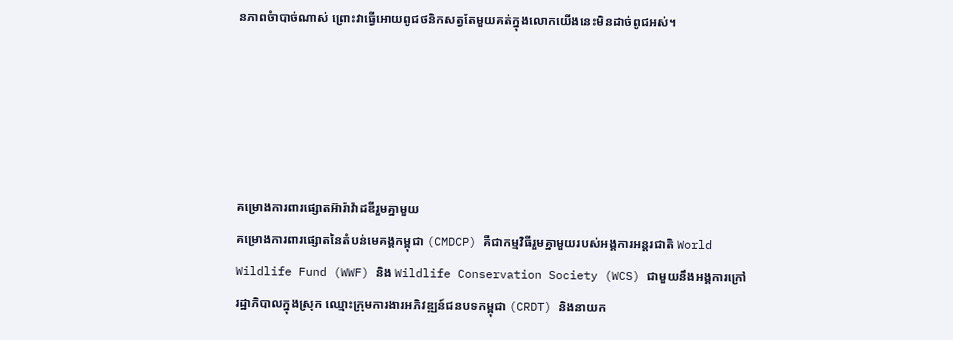នភាពចំាបាច់ណាស់ ព្រោះវាធ្វើអោយពូជថនិកសត្វតែមួយគត់ក្នុងលោកយើងនេះមិនដាច់ពូជអស់។





គម្រោងការពារផ្សោតអ៊ារ៉ាវ៉ាដឌីរួមគ្នាមួយ
គម្រោងការពារផ្សោតនៃតំបន់មេគង្គកម្ពុជា (CMDCP) គឺជាកម្មវិធីរួមគ្នាមួយរបស់អង្គការអន្តរជាតិ World Wildlife Fund (WWF) និង Wildlife Conservation Society (WCS) ជាមួយនឹងអង្គការក្រៅរដ្ឋាភិបាលក្នុងស្រុក ឈ្មោះក្រុមការងារអភិវឌ្ឍន៍ជនបទកម្ពុជា (CRDT) និងនាយក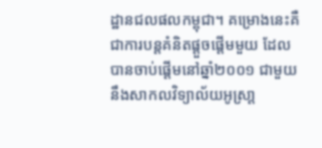ដ្ឋានជលផលកម្ពុជា។ គម្រោងនេះគឺជាការបន្តគំនិតផ្តួចផ្តើមមួយ ដែលបានចាប់ផ្តើមនៅឆ្នាំ២០០១ ជាមួយនឹងសាកលវិទ្យាល័យអូស្រា្ត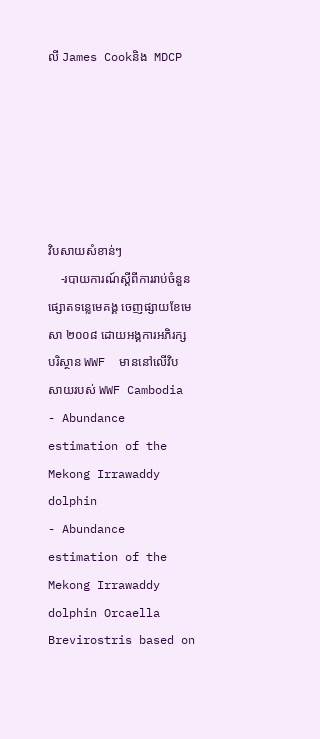លី James Cookនិង  MDCP






វិបសាយសំខាន់ៗ
    -របាយការណ៍ស្តីពីការរាប់ចំនួនផ្សោតទន្លេមេគង្គ ចេញផ្សាយខែមេសា ២០០៨ ដោយអង្គការអភិរក្សបរិស្ថាន WWF  មាននៅលើវិបសាយរបស់ WWF Cambodia
- Abundance estimation of the Mekong Irrawaddy dolphin
- Abundance estimation of the Mekong Irrawaddy dolphin Orcaella Brevirostris based on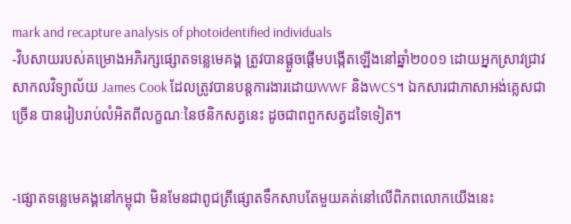mark and recapture analysis of photoidentified individuals
-វិបសាយរបស់គម្រោងអភិរក្សផ្សោតទន្លេមេគង្គ ត្រូវបានផ្តួចផ្តើមបង្កើតឡើងនៅឆ្នាំ២០០១ ដោយអ្នកស្រាវជ្រាវសាកលវិទ្យាល័យ James Cook ដែលត្រូវបានបន្តការងារដោយWWF និងWCS។ ឯកសារជាភាសាអង់គ្លេសជាច្រើន បានរៀបរាប់លំអិតពីលក្ខណៈនៃថនិកសត្វនេះ ដូចជាពពួកសត្វដទៃទៀត។


-ផ្សោតទន្លេមេគង្គនៅកម្ពុជា មិនមែនជាពូជត្រីផ្សោតទឹកសាបតែមួយគត់នៅលើពិភពលោកយើងនេះ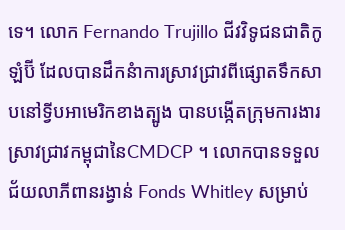ទេ។ លោក Fernando Trujillo ជីវវិទូជនជាតិកូឡំប៊ី ដែលបានដឹកនំាការស្រាវជ្រាវពីផ្សោតទឹកសាបនៅទី្វបអាមេរិកខាងត្បូង បានបង្កើតក្រុមការងារស្រាវជ្រាវកម្ពុជានៃCMDCP ។ លោកបានទទួលជ័យលាភីពានរង្វាន់ Fonds Whitley សម្រាប់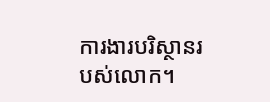ការងារបរិស្ថានរបស់លោក។